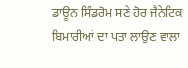ਡਾਊਨ ਸਿੰਡਰੋਮ ਸਣੇ ਹੋਰ ਜੈਨੇਟਿਕ ਬਿਮਾਰੀਆਂ ਦਾ ਪਤਾ ਲਾਉਣ ਵਾਲਾ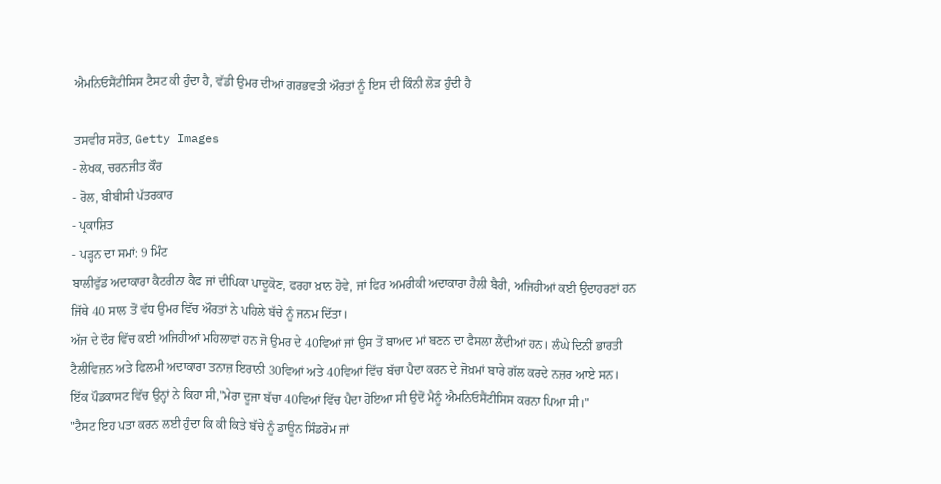ਐਮਨਿਓਸੈਂਟੀਸਿਸ ਟੈਸਟ ਕੀ ਹੁੰਦਾ ਹੈ, ਵੱਡੀ ਉਮਰ ਦੀਆਂ ਗਰਭਵਤੀ ਔਰਤਾਂ ਨੂੰ ਇਸ ਦੀ ਕਿੰਨੀ ਲੋੜ ਹੁੰਦੀ ਹੈ

ਤਸਵੀਰ ਸਰੋਤ, Getty Images
- ਲੇਖਕ, ਚਰਨਜੀਤ ਕੌਰ
- ਰੋਲ, ਬੀਬੀਸੀ ਪੱਤਰਕਾਰ
- ਪ੍ਰਕਾਸ਼ਿਤ
- ਪੜ੍ਹਨ ਦਾ ਸਮਾਂ: 9 ਮਿੰਟ
ਬਾਲੀਵੁੱਡ ਅਦਾਕਾਰਾ ਕੈਟਰੀਨਾ ਕੈਫ ਜਾਂ ਦੀਪਿਕਾ ਪਾਦੂਕੋਣ, ਫਰਹਾ ਖ਼ਾਨ ਹੋਵੇ, ਜਾਂ ਫਿਰ ਅਮਰੀਕੀ ਅਦਾਕਾਰਾ ਹੈਲੀ ਬੈਰੀ, ਅਜਿਹੀਆਂ ਕਈ ਉਦਾਹਰਣਾਂ ਹਨ ਜਿੱਥੇ 40 ਸਾਲ ਤੋਂ ਵੱਧ ਉਮਰ ਵਿੱਚ ਔਰਤਾਂ ਨੇ ਪਹਿਲੇ ਬੱਚੇ ਨੂੰ ਜਨਮ ਦਿੱਤਾ।
ਅੱਜ ਦੇ ਦੌਰ ਵਿੱਚ ਕਈ ਅਜਿਹੀਆਂ ਮਹਿਲਾਵਾਂ ਹਨ ਜੋ ਉਮਰ ਦੇ 40ਵਿਆਂ ਜਾਂ ਉਸ ਤੋਂ ਬਾਅਦ ਮਾਂ ਬਣਨ ਦਾ ਫੈਸਲਾ ਲੈਂਦੀਆਂ ਹਨ। ਲੰਘੇ ਦਿਨੀਂ ਭਾਰਤੀ ਟੈਲੀਵਿਜ਼ਨ ਅਤੇ ਫਿਲਮੀ ਅਦਾਕਾਰਾ ਤਨਾਜ਼ ਇਰਾਨੀ 30ਵਿਆਂ ਅਤੇ 40ਵਿਆਂ ਵਿੱਚ ਬੱਚਾ ਪੈਦਾ ਕਰਨ ਦੇ ਜੋਖ਼ਮਾਂ ਬਾਰੇ ਗੱਲ ਕਰਦੇ ਨਜ਼ਰ ਆਏ ਸਨ।
ਇੱਕ ਪੌਡਕਾਸਟ ਵਿੱਚ ਉਨ੍ਹਾਂ ਨੇ ਕਿਹਾ ਸੀ,"ਮੇਰਾ ਦੂਜਾ ਬੱਚਾ 40ਵਿਆਂ ਵਿੱਚ ਪੈਦਾ ਹੋਇਆ ਸੀ ਉਦੋਂ ਮੈਨੂੰ ਐਮਨਿਓਸੈਂਟੀਸਿਸ ਕਰਨਾ ਪਿਆ ਸੀ।"
"ਟੈਸਟ ਇਹ ਪਤਾ ਕਰਨ ਲਈ ਹੁੰਦਾ ਕਿ ਕੀ ਕਿਤੇ ਬੱਚੇ ਨੂੰ ਡਾਊਨ ਸਿੰਡਰੋਮ ਜਾਂ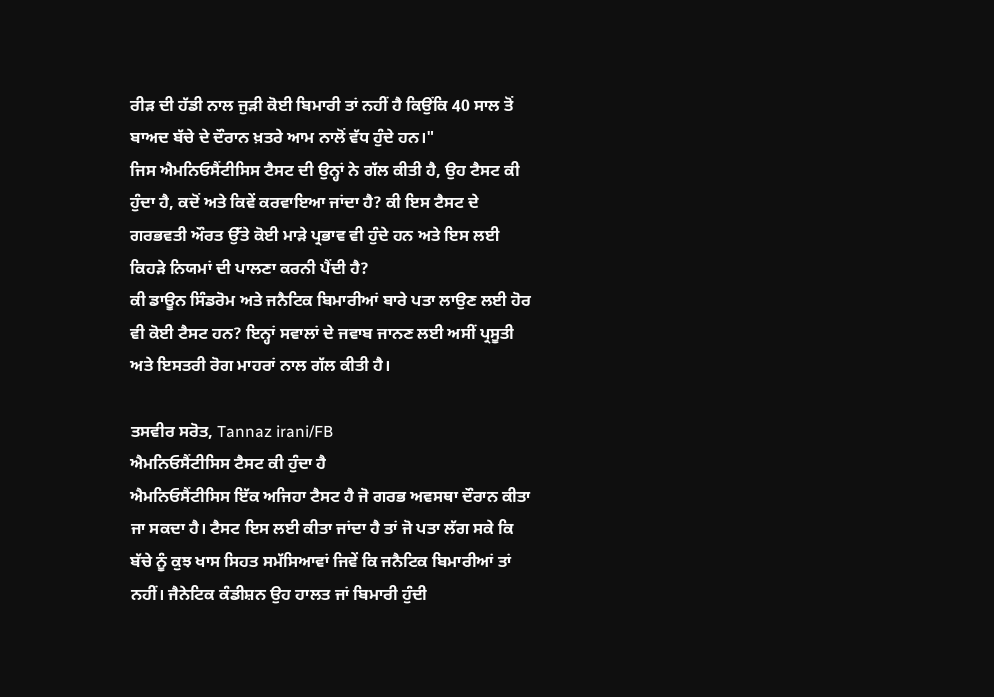ਰੀੜ ਦੀ ਹੱਡੀ ਨਾਲ ਜੁੜੀ ਕੋਈ ਬਿਮਾਰੀ ਤਾਂ ਨਹੀਂ ਹੈ ਕਿਉਂਕਿ 40 ਸਾਲ ਤੋਂ ਬਾਅਦ ਬੱਚੇ ਦੇ ਦੌਰਾਨ ਖ਼ਤਰੇ ਆਮ ਨਾਲੋਂ ਵੱਧ ਹੁੰਦੇ ਹਨ।"
ਜਿਸ ਐਮਨਿਓਸੈਂਟੀਸਿਸ ਟੈਸਟ ਦੀ ਉਨ੍ਹਾਂ ਨੇ ਗੱਲ ਕੀਤੀ ਹੈ, ਉਹ ਟੈਸਟ ਕੀ ਹੁੰਦਾ ਹੈ, ਕਦੋਂ ਅਤੇ ਕਿਵੇਂ ਕਰਵਾਇਆ ਜਾਂਦਾ ਹੈ? ਕੀ ਇਸ ਟੈਸਟ ਦੇ ਗਰਭਵਤੀ ਔਰਤ ਉੱਤੇ ਕੋਈ ਮਾੜੇ ਪ੍ਰਭਾਵ ਵੀ ਹੁੰਦੇ ਹਨ ਅਤੇ ਇਸ ਲਈ ਕਿਹੜੇ ਨਿਯਮਾਂ ਦੀ ਪਾਲਣਾ ਕਰਨੀ ਪੈਂਦੀ ਹੈ?
ਕੀ ਡਾਊਨ ਸਿੰਡਰੋਮ ਅਤੇ ਜਨੈਟਿਕ ਬਿਮਾਰੀਆਂ ਬਾਰੇ ਪਤਾ ਲਾਉਣ ਲਈ ਹੋਰ ਵੀ ਕੋਈ ਟੈਸਟ ਹਨ? ਇਨ੍ਹਾਂ ਸਵਾਲਾਂ ਦੇ ਜਵਾਬ ਜਾਨਣ ਲਈ ਅਸੀਂ ਪ੍ਰਸੂਤੀ ਅਤੇ ਇਸਤਰੀ ਰੋਗ ਮਾਹਰਾਂ ਨਾਲ ਗੱਲ ਕੀਤੀ ਹੈ।

ਤਸਵੀਰ ਸਰੋਤ, Tannaz irani/FB
ਐਮਨਿਓਸੈਂਟੀਸਿਸ ਟੈਸਟ ਕੀ ਹੁੰਦਾ ਹੈ
ਐਮਨਿਓਸੈਂਟੀਸਿਸ ਇੱਕ ਅਜਿਹਾ ਟੈਸਟ ਹੈ ਜੋ ਗਰਭ ਅਵਸਥਾ ਦੌਰਾਨ ਕੀਤਾ ਜਾ ਸਕਦਾ ਹੈ। ਟੈਸਟ ਇਸ ਲਈ ਕੀਤਾ ਜਾਂਦਾ ਹੈ ਤਾਂ ਜੋ ਪਤਾ ਲੱਗ ਸਕੇ ਕਿ ਬੱਚੇ ਨੂੰ ਕੁਝ ਖਾਸ ਸਿਹਤ ਸਮੱਸਿਆਵਾਂ ਜਿਵੇਂ ਕਿ ਜਨੈਟਿਕ ਬਿਮਾਰੀਆਂ ਤਾਂ ਨਹੀਂ। ਜੈਨੇਟਿਕ ਕੰਡੀਸ਼ਨ ਉਹ ਹਾਲਤ ਜਾਂ ਬਿਮਾਰੀ ਹੁੰਦੀ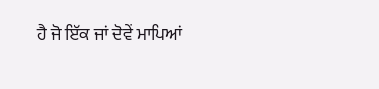ਹੈ ਜੋ ਇੱਕ ਜਾਂ ਦੋਵੇਂ ਮਾਪਿਆਂ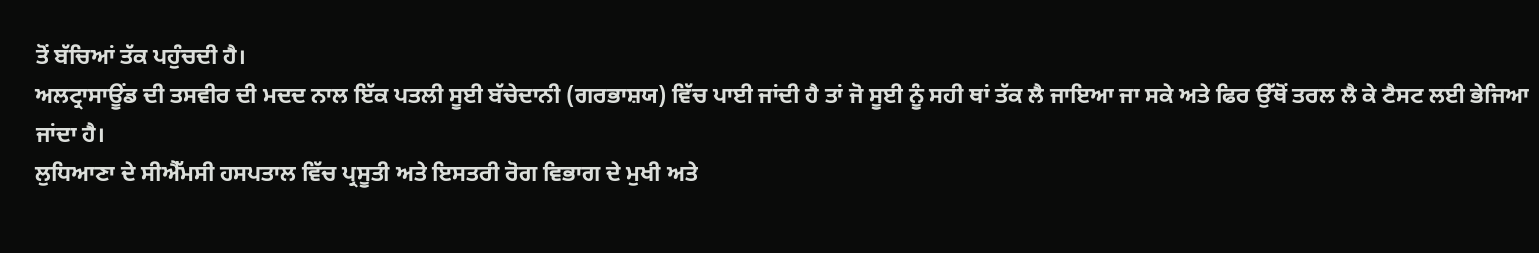ਤੋਂ ਬੱਚਿਆਂ ਤੱਕ ਪਹੁੰਚਦੀ ਹੈ।
ਅਲਟ੍ਰਾਸਾਊਂਡ ਦੀ ਤਸਵੀਰ ਦੀ ਮਦਦ ਨਾਲ ਇੱਕ ਪਤਲੀ ਸੂਈ ਬੱਚੇਦਾਨੀ (ਗਰਭਾਸ਼ਯ) ਵਿੱਚ ਪਾਈ ਜਾਂਦੀ ਹੈ ਤਾਂ ਜੋ ਸੂਈ ਨੂੰ ਸਹੀ ਥਾਂ ਤੱਕ ਲੈ ਜਾਇਆ ਜਾ ਸਕੇ ਅਤੇ ਫਿਰ ਉੱਥੋਂ ਤਰਲ ਲੈ ਕੇ ਟੈਸਟ ਲਈ ਭੇਜਿਆ ਜਾਂਦਾ ਹੈ।
ਲੁਧਿਆਣਾ ਦੇ ਸੀਐੱਮਸੀ ਹਸਪਤਾਲ ਵਿੱਚ ਪ੍ਰਸੂਤੀ ਅਤੇ ਇਸਤਰੀ ਰੋਗ ਵਿਭਾਗ ਦੇ ਮੁਖੀ ਅਤੇ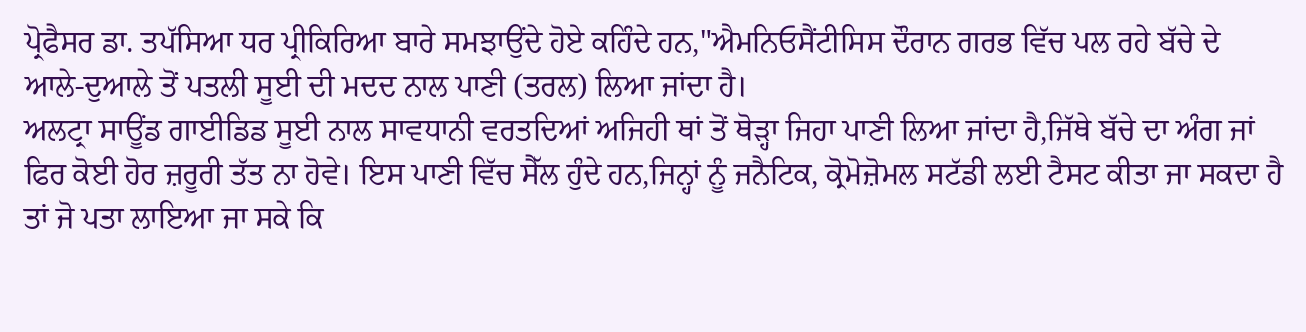ਪ੍ਰੋਫੈਸਰ ਡਾ. ਤਪੱਸਿਆ ਧਰ ਪ੍ਰੀਕਿਰਿਆ ਬਾਰੇ ਸਮਝਾਉਂਦੇ ਹੋਏ ਕਹਿੰਦੇ ਹਨ,"ਐਮਨਿਓਸੈਂਟੀਸਿਸ ਦੌਰਾਨ ਗਰਭ ਵਿੱਚ ਪਲ ਰਹੇ ਬੱਚੇ ਦੇ ਆਲੇ-ਦੁਆਲੇ ਤੋਂ ਪਤਲੀ ਸੂਈ ਦੀ ਮਦਦ ਨਾਲ ਪਾਣੀ (ਤਰਲ) ਲਿਆ ਜਾਂਦਾ ਹੈ।
ਅਲਟ੍ਰਾ ਸਾਊਂਡ ਗਾਈਡਿਡ ਸੂਈ ਨਾਲ ਸਾਵਧਾਨੀ ਵਰਤਦਿਆਂ ਅਜਿਹੀ ਥਾਂ ਤੋਂ ਥੋੜ੍ਹਾ ਜਿਹਾ ਪਾਣੀ ਲਿਆ ਜਾਂਦਾ ਹੈ,ਜਿੱਥੇ ਬੱਚੇ ਦਾ ਅੰਗ ਜਾਂ ਫਿਰ ਕੋਈ ਹੋਰ ਜ਼ਰੂਰੀ ਤੱਤ ਨਾ ਹੋਵੇ। ਇਸ ਪਾਣੀ ਵਿੱਚ ਸੈੱਲ ਹੁੰਦੇ ਹਨ,ਜਿਨ੍ਹਾਂ ਨੂੰ ਜਨੈਟਿਕ, ਕ੍ਰੋਮੋਜ਼ੋਮਲ ਸਟੱਡੀ ਲਈ ਟੈਸਟ ਕੀਤਾ ਜਾ ਸਕਦਾ ਹੈ ਤਾਂ ਜੋ ਪਤਾ ਲਾਇਆ ਜਾ ਸਕੇ ਕਿ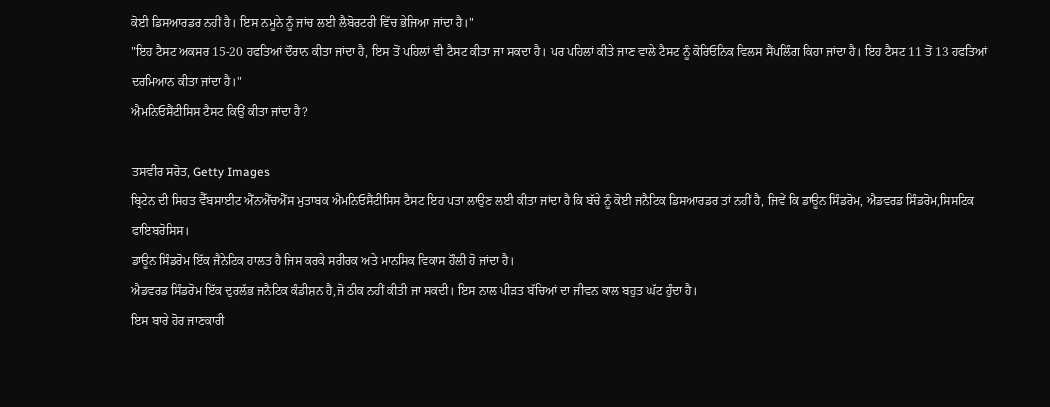ਕੋਈ ਡਿਸਆਰਡਰ ਨਹੀਂ ਹੈ। ਇਸ ਨਮੂਨੇ ਨੂੰ ਜਾਂਚ ਲਈ ਲੈਬੋਰਟਰੀ ਵਿੱਚ ਭੇਜਿਆ ਜਾਂਦਾ ਹੈ।"
"ਇਹ ਟੈਸਟ ਅਕਸਰ 15-20 ਹਫਤਿਆਂ ਦੌਰਾਨ ਕੀਤਾ ਜਾਂਦਾ ਹੈ, ਇਸ ਤੋਂ ਪਹਿਲਾਂ ਵੀ ਟੈਸਟ ਕੀਤਾ ਜਾ ਸਕਦਾ ਹੈ। ਪਰ ਪਹਿਲਾਂ ਕੀਤੇ ਜਾਣ ਵਾਲੇ ਟੈਸਟ ਨੂੰ ਕੋਰਿਓਨਿਕ ਵਿਲਸ ਸੈਂਪਲਿੰਗ ਕਿਹਾ ਜਾਂਦਾ ਹੈ। ਇਹ ਟੈਸਟ 11 ਤੋਂ 13 ਹਫਤਿਆਂ ਦਰਮਿਆਨ ਕੀਤਾ ਜਾਂਦਾ ਹੈ।"
ਐਮਨਿਓਸੈਂਟੀਸਿਸ ਟੈਸਟ ਕਿਉਂ ਕੀਤਾ ਜਾਂਦਾ ਹੈ?

ਤਸਵੀਰ ਸਰੋਤ, Getty Images
ਬ੍ਰਿਟੇਨ ਦੀ ਸਿਹਤ ਵੈੱਬਸਾਈਟ ਐੱਨਐੱਚਐੱਸ ਮੁਤਾਬਕ ਐਮਨਿਓਸੈਂਟੀਸਿਸ ਟੈਸਟ ਇਹ ਪਤਾ ਲਾਉਣ ਲਈ ਕੀਤਾ ਜਾਂਦਾ ਹੈ ਕਿ ਬੱਚੇ ਨੂੰ ਕੋਈ ਜਨੈਟਿਕ ਡਿਸਆਰਡਰ ਤਾਂ ਨਹੀਂ ਹੈ, ਜਿਵੇਂ ਕਿ ਡਾਊਨ ਸਿੰਡਰੋਮ, ਐਡਵਰਡ ਸਿੰਡਰੋਮ,ਸਿਸਟਿਕ ਫਾਇਬਰੋਸਿਸ।
ਡਾਊਨ ਸਿੰਡਰੋਮ ਇੱਕ ਜੈਨੇਟਿਕ ਹਾਲਤ ਹੈ ਜਿਸ ਕਰਕੇ ਸਰੀਰਕ ਅਤੇ ਮਾਨਸਿਕ ਵਿਕਾਸ ਹੌਲੀ ਹੋ ਜਾਂਦਾ ਹੈ।
ਐਡਵਰਡ ਸਿੰਡਰੋਮ ਇੱਕ ਦੁਰਲੱਭ ਜਨੈਟਿਕ ਕੰਡੀਸ਼ਨ ਹੈ,ਜੋ ਠੀਕ ਨਹੀਂ ਕੀਤੀ ਜਾ ਸਕਦੀ। ਇਸ ਨਾਲ ਪੀੜਤ ਬੱਚਿਆਂ ਦਾ ਜੀਵਨ ਕਾਲ ਬਹੁਤ ਘੱਟ ਹੁੰਦਾ ਹੈ।
ਇਸ ਬਾਰੇ ਹੋਰ ਜਾਣਕਾਰੀ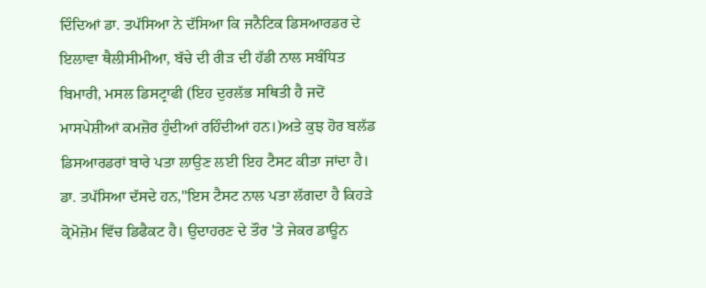ਦਿੰਦਿਆਂ ਡਾ. ਤਪੱਸਿਆ ਨੇ ਦੱਸਿਆ ਕਿ ਜਨੈਟਿਕ ਡਿਸਆਰਡਰ ਦੇ ਇਲਾਵਾ ਥੈਲੀਸੀਮੀਆ, ਬੱਚੇ ਦੀ ਰੀੜ ਦੀ ਹੱਡੀ ਨਾਲ ਸਬੰਧਿਤ ਬਿਮਾਰੀ, ਮਸਲ ਡਿਸਟ੍ਰਾਫੀ (ਇਹ ਦੁਰਲੱਭ ਸਥਿਤੀ ਹੈ ਜਦੋਂ ਮਾਸਪੇਸ਼ੀਆਂ ਕਮਜ਼ੋਰ ਹੁੰਦੀਆਂ ਰਹਿੰਦੀਆਂ ਹਨ।)ਅਤੇ ਕੁਝ ਹੋਰ ਬਲੱਡ ਡਿਸਆਰਡਰਾਂ ਬਾਰੇ ਪਤਾ ਲਾਉਣ ਲਈ ਇਹ ਟੈਸਟ ਕੀਤਾ ਜਾਂਦਾ ਹੈ।
ਡਾ. ਤਪੱਸਿਆ ਦੱਸਦੇ ਹਨ,"ਇਸ ਟੈਸਟ ਨਾਲ ਪਤਾ ਲੱਗਦਾ ਹੈ ਕਿਹੜੇ ਕ੍ਰੋਮੋਜ਼ੋਮ ਵਿੱਚ ਡਿਫੈਕਟ ਹੈ। ਉਦਾਹਰਣ ਦੇ ਤੌਰ 'ਤੇ ਜੇਕਰ ਡਾਊਨ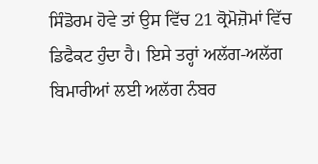ਸਿੰਡੋਰਮ ਹੋਵੇ ਤਾਂ ਉਸ ਵਿੱਚ 21 ਕ੍ਰੋਮੋਜ਼ੋਮਾਂ ਵਿੱਚ ਡਿਫੈਕਟ ਹੁੰਦਾ ਹੈ। ਇਸੇ ਤਰ੍ਹਾਂ ਅਲੱਗ-ਅਲੱਗ ਬਿਮਾਰੀਆਂ ਲਈ ਅਲੱਗ ਨੰਬਰ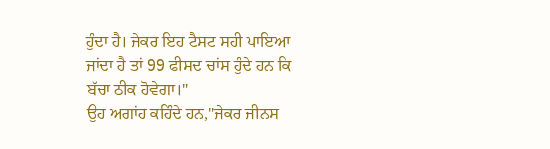ਹੁੰਦਾ ਹੈ। ਜੇਕਰ ਇਹ ਟੈਸਟ ਸਹੀ ਪਾਇਆ ਜਾਂਦਾ ਹੈ ਤਾਂ 99 ਫੀਸਦ ਚਾਂਸ ਹੁੰਦੇ ਹਨ ਕਿ ਬੱਚਾ ਠੀਕ ਹੋਵੇਗਾ।"
ਉਹ ਅਗਾਂਹ ਕਹਿੰਦੇ ਹਨ,"ਜੇਕਰ ਜੀਨਸ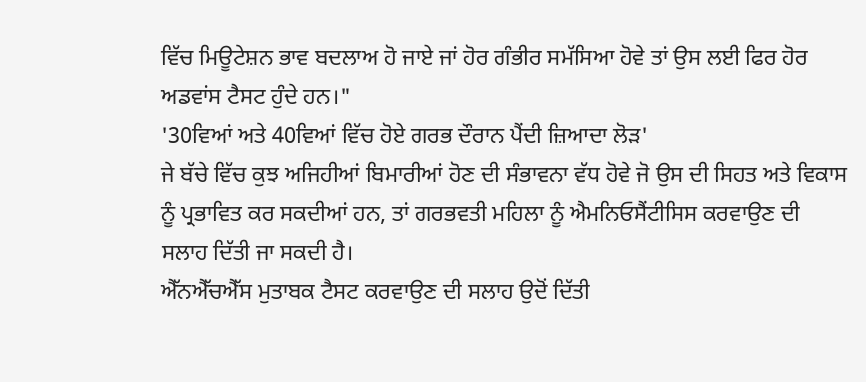ਵਿੱਚ ਮਿਊਟੇਸ਼ਨ ਭਾਵ ਬਦਲਾਅ ਹੋ ਜਾਏ ਜਾਂ ਹੋਰ ਗੰਭੀਰ ਸਮੱਸਿਆ ਹੋਵੇ ਤਾਂ ਉਸ ਲਈ ਫਿਰ ਹੋਰ ਅਡਵਾਂਸ ਟੈਸਟ ਹੁੰਦੇ ਹਨ।"
'30ਵਿਆਂ ਅਤੇ 40ਵਿਆਂ ਵਿੱਚ ਹੋਏ ਗਰਭ ਦੌਰਾਨ ਪੈਂਦੀ ਜ਼ਿਆਦਾ ਲੋੜ'
ਜੇ ਬੱਚੇ ਵਿੱਚ ਕੁਝ ਅਜਿਹੀਆਂ ਬਿਮਾਰੀਆਂ ਹੋਣ ਦੀ ਸੰਭਾਵਨਾ ਵੱਧ ਹੋਵੇ ਜੋ ਉਸ ਦੀ ਸਿਹਤ ਅਤੇ ਵਿਕਾਸ ਨੂੰ ਪ੍ਰਭਾਵਿਤ ਕਰ ਸਕਦੀਆਂ ਹਨ, ਤਾਂ ਗਰਭਵਤੀ ਮਹਿਲਾ ਨੂੰ ਐਮਨਿਓਸੈਂਟੀਸਿਸ ਕਰਵਾਉਣ ਦੀ ਸਲਾਹ ਦਿੱਤੀ ਜਾ ਸਕਦੀ ਹੈ।
ਐੱਨਐੱਚਐੱਸ ਮੁਤਾਬਕ ਟੈਸਟ ਕਰਵਾਉਣ ਦੀ ਸਲਾਹ ਉਦੋਂ ਦਿੱਤੀ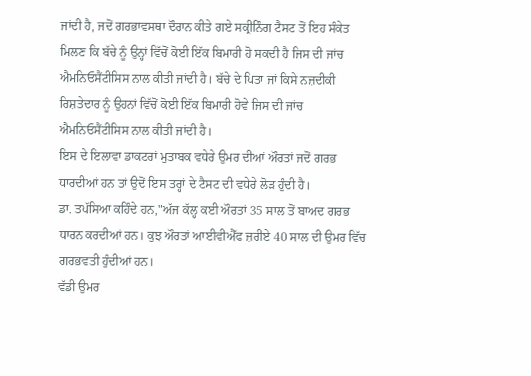ਜਾਂਦੀ ਹੈ, ਜਦੋਂ ਗਰਭਾਵਸਥਾ ਦੌਰਾਨ ਕੀਤੇ ਗਏ ਸਕ੍ਰੀਨਿੰਗ ਟੈਸਟ ਤੋਂ ਇਹ ਸੰਕੇਤ ਮਿਲਣ ਕਿ ਬੱਚੇ ਨੂੰ ਉਨ੍ਹਾਂ ਵਿੱਚੋਂ ਕੋਈ ਇੱਕ ਬਿਮਾਰੀ ਹੋ ਸਕਦੀ ਹੈ ਜਿਸ ਦੀ ਜਾਂਚ ਐਮਨਿਓਸੈਂਟੀਸਿਸ ਨਾਲ ਕੀਤੀ ਜਾਂਦੀ ਹੈ। ਬੱਚੇ ਦੇ ਪਿਤਾ ਜਾਂ ਕਿਸੇ ਨਜ਼ਦੀਕੀ ਰਿਸ਼ਤੇਦਾਰ ਨੂੰ ਉਹਨਾਂ ਵਿੱਚੋਂ ਕੋਈ ਇੱਕ ਬਿਮਾਰੀ ਹੋਵੇ ਜਿਸ ਦੀ ਜਾਂਚ ਐਮਨਿਓਸੈਂਟੀਸਿਸ ਨਾਲ ਕੀਤੀ ਜਾਂਦੀ ਹੈ।
ਇਸ ਦੇ ਇਲਾਵਾ ਡਾਕਟਰਾਂ ਮੁਤਾਬਕ ਵਧੇਰੇ ਉਮਰ ਦੀਆਂ ਔਰਤਾਂ ਜਦੋਂ ਗਰਭ ਧਾਰਦੀਆਂ ਹਨ ਤਾਂ ਉਦੋਂ ਇਸ ਤਰ੍ਹਾਂ ਦੇ ਟੈਸਟ ਦੀ ਵਧੇਰੇ ਲੋੜ ਹੁੰਦੀ ਹੈ।
ਡਾ. ਤਪੱਸਿਆ ਕਹਿੰਦੇ ਹਨ,"ਅੱਜ ਕੱਲ੍ਹ ਕਈ ਔਰਤਾਂ 35 ਸਾਲ ਤੋਂ ਬਾਅਦ ਗਰਭ ਧਾਰਨ ਕਰਦੀਆਂ ਹਨ। ਕੁਝ ਔਰਤਾਂ ਆਈਵੀਐੱਫ ਜ਼ਰੀਏ 40 ਸਾਲ ਦੀ ਉਮਰ ਵਿੱਚ ਗਰਭਵਤੀ ਹੁੰਦੀਆਂ ਹਨ।
ਵੱਡੀ ਉਮਰ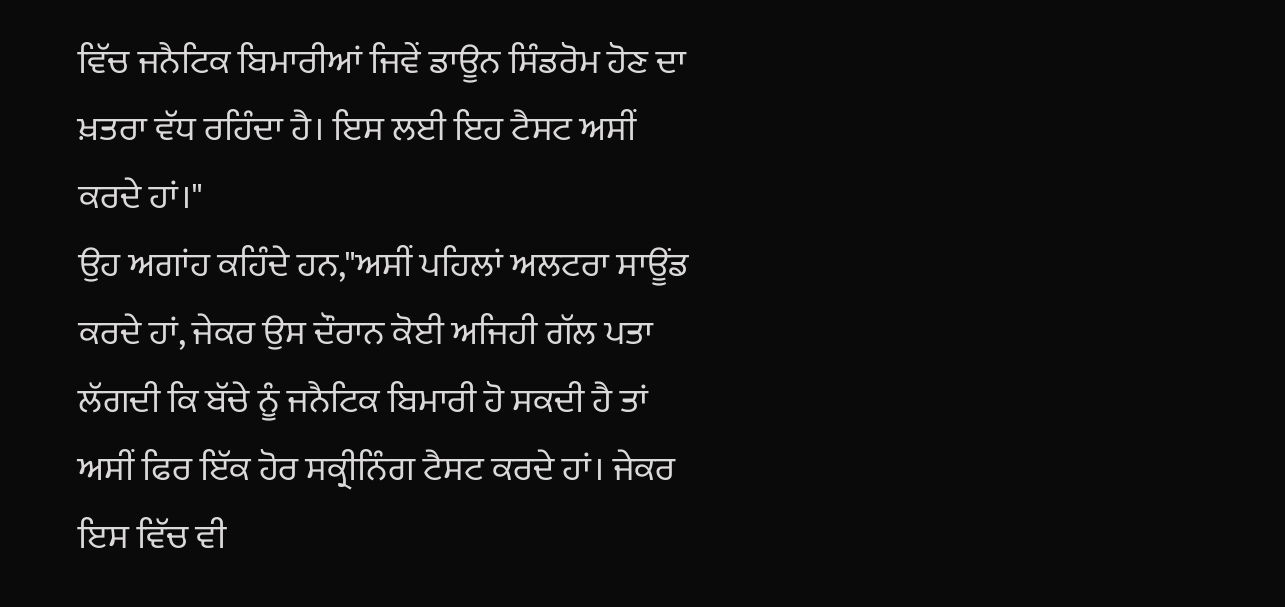ਵਿੱਚ ਜਨੈਟਿਕ ਬਿਮਾਰੀਆਂ ਜਿਵੇਂ ਡਾਊਨ ਸਿੰਡਰੋਮ ਹੋਣ ਦਾ ਖ਼ਤਰਾ ਵੱਧ ਰਹਿੰਦਾ ਹੈ। ਇਸ ਲਈ ਇਹ ਟੈਸਟ ਅਸੀਂ ਕਰਦੇ ਹਾਂ।"
ਉਹ ਅਗਾਂਹ ਕਹਿੰਦੇ ਹਨ,"ਅਸੀਂ ਪਹਿਲਾਂ ਅਲਟਰਾ ਸਾਊਂਡ ਕਰਦੇ ਹਾਂ, ਜੇਕਰ ਉਸ ਦੌਰਾਨ ਕੋਈ ਅਜਿਹੀ ਗੱਲ ਪਤਾ ਲੱਗਦੀ ਕਿ ਬੱਚੇ ਨੂੰ ਜਨੈਟਿਕ ਬਿਮਾਰੀ ਹੋ ਸਕਦੀ ਹੈ ਤਾਂ ਅਸੀਂ ਫਿਰ ਇੱਕ ਹੋਰ ਸਕ੍ਰੀਨਿੰਗ ਟੈਸਟ ਕਰਦੇ ਹਾਂ। ਜੇਕਰ ਇਸ ਵਿੱਚ ਵੀ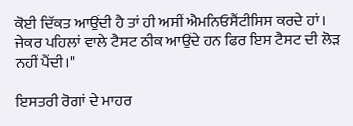ਕੋਈ ਦਿੱਕਤ ਆਉਂਦੀ ਹੈ ਤਾਂ ਹੀ ਅਸੀਂ ਐਮਨਿਓਸੈਂਟੀਸਿਸ ਕਰਦੇ ਹਾਂ। ਜੇਕਰ ਪਹਿਲਾਂ ਵਾਲੇ ਟੈਸਟ ਠੀਕ ਆਉਂਦੇ ਹਨ ਫਿਰ ਇਸ ਟੈਸਟ ਦੀ ਲੋੜ ਨਹੀਂ ਪੈਂਦੀ।"

ਇਸਤਰੀ ਰੋਗਾਂ ਦੇ ਮਾਹਰ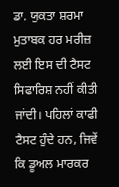ਡਾ. ਯੁਕਤਾ ਸ਼ਰਮਾ ਮੁਤਾਬਕ ਹਰ ਮਰੀਜ਼ ਲਈ ਇਸ ਦੀ ਟੈਸਟ ਸਿਫਾਰਿਸ਼ ਨਹੀਂ ਕੀਤੀ ਜਾਂਦੀ। ਪਹਿਲਾਂ ਕਾਫੀ ਟੈਸਟ ਹੁੰਦੇ ਹਨ, ਜਿਵੇਂ ਕਿ ਡੂਅਲ ਮਾਰਕਰ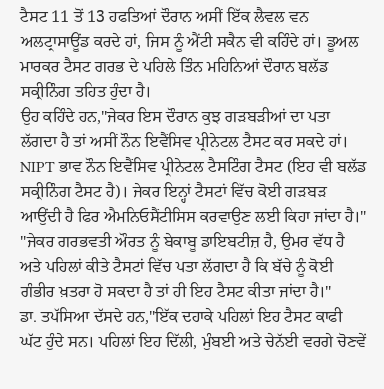ਟੈਸਟ 11 ਤੋਂ 13 ਹਫਤਿਆਂ ਦੌਰਾਨ ਅਸੀਂ ਇੱਕ ਲੈਵਲ ਵਨ ਅਲਟ੍ਰਾਸਾਊਂਡ ਕਰਦੇ ਹਾਂ, ਜਿਸ ਨੂੰ ਐਂਟੀ ਸਕੈਨ ਵੀ ਕਹਿੰਦੇ ਹਾਂ। ਡੂਅਲ ਮਾਰਕਰ ਟੈਸਟ ਗਰਭ ਦੇ ਪਹਿਲੇ ਤਿੰਨ ਮਹਿਨਿਆਂ ਦੌਰਾਨ ਬਲੱਡ ਸਕ੍ਰੀਨਿੰਗ ਤਹਿਤ ਹੁੰਦਾ ਹੈ।
ਉਹ ਕਹਿੰਦੇ ਹਨ,"ਜੇਕਰ ਇਸ ਦੌਰਾਨ ਕੁਝ ਗੜਬੜੀਆਂ ਦਾ ਪਤਾ ਲੱਗਦਾ ਹੈ ਤਾਂ ਅਸੀਂ ਨੌਨ ਇਵੈਂਸਿਵ ਪ੍ਰੀਨੇਟਲ ਟੈਸਟ ਕਰ ਸਕਦੇ ਹਾਂ। NIPT ਭਾਵ ਨੌਨ ਇਵੈਂਸਿਵ ਪ੍ਰੀਨੇਟਲ ਟੈਸਟਿੰਗ ਟੈਸਟ (ਇਹ ਵੀ ਬਲੱਡ ਸਕ੍ਰੀਨਿੰਗ ਟੈਸਟ ਹੈ)। ਜੇਕਰ ਇਨ੍ਹਾਂ ਟੈਸਟਾਂ ਵਿੱਚ ਕੋਈ ਗੜਬੜ ਆਉਂਦੀ ਹੈ ਫਿਰ ਐਮਨਿਓਸੈਂਟੀਸਿਸ ਕਰਵਾਉਣ ਲਈ ਕਿਹਾ ਜਾਂਦਾ ਹੈ।"
"ਜੇਕਰ ਗਰਭਵਤੀ ਔਰਤ ਨੂੰ ਬੇਕਾਬੂ ਡਾਇਬਟੀਜ਼ ਹੈ, ਉਮਰ ਵੱਧ ਹੈ ਅਤੇ ਪਹਿਲਾਂ ਕੀਤੇ ਟੈਸਟਾਂ ਵਿੱਚ ਪਤਾ ਲੱਗਦਾ ਹੈ ਕਿ ਬੱਚੇ ਨੂੰ ਕੋਈ ਗੰਭੀਰ ਖ਼ਤਰਾ ਹੋ ਸਕਦਾ ਹੈ ਤਾਂ ਹੀ ਇਹ ਟੈਸਟ ਕੀਤਾ ਜਾਂਦਾ ਹੈ।"
ਡਾ. ਤਪੱਸਿਆ ਦੱਸਦੇ ਹਨ,"ਇੱਕ ਦਹਾਕੇ ਪਹਿਲਾਂ ਇਹ ਟੈਸਟ ਕਾਫੀ ਘੱਟ ਹੁੰਦੇ ਸਨ। ਪਹਿਲਾਂ ਇਹ ਦਿੱਲੀ, ਮੁੰਬਈ ਅਤੇ ਚੇਨੱਈ ਵਰਗੇ ਚੋਣਵੇਂ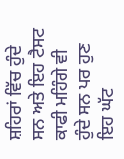ਸ਼ਹਿਰਾਂ ਵਿੱਚ ਹੁੰਦੇ ਸਨ ਅਤੇ ਇਹ ਟੈਸਟ ਕਾਫੀ ਮਹਿੰਗੇ ਵੀ ਹੁੰਦੇ ਸਨ ਪਰ ਹੁਣ ਇਹ ਘੱਟ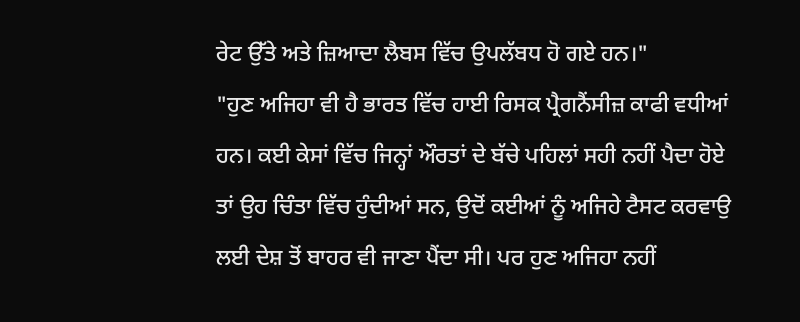ਰੇਟ ਉੱਤੇ ਅਤੇ ਜ਼ਿਆਦਾ ਲੈਬਸ ਵਿੱਚ ਉਪਲੱਬਧ ਹੋ ਗਏ ਹਨ।"
"ਹੁਣ ਅਜਿਹਾ ਵੀ ਹੈ ਭਾਰਤ ਵਿੱਚ ਹਾਈ ਰਿਸਕ ਪ੍ਰੈਗਨੈਂਸੀਜ਼ ਕਾਫੀ ਵਧੀਆਂ ਹਨ। ਕਈ ਕੇਸਾਂ ਵਿੱਚ ਜਿਨ੍ਹਾਂ ਔਰਤਾਂ ਦੇ ਬੱਚੇ ਪਹਿਲਾਂ ਸਹੀ ਨਹੀਂ ਪੈਦਾ ਹੋਏ ਤਾਂ ਉਹ ਚਿੰਤਾ ਵਿੱਚ ਹੁੰਦੀਆਂ ਸਨ, ਉਦੋਂ ਕਈਆਂ ਨੂੰ ਅਜਿਹੇ ਟੈਸਟ ਕਰਵਾਉ ਲਈ ਦੇਸ਼ ਤੋਂ ਬਾਹਰ ਵੀ ਜਾਣਾ ਪੈਂਦਾ ਸੀ। ਪਰ ਹੁਣ ਅਜਿਹਾ ਨਹੀਂ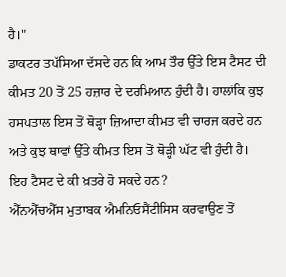ਹੈ।"
ਡਾਕਟਰ ਤਪੱਸਿਆ ਦੱਸਦੇ ਹਨ ਕਿ ਆਮ ਤੌਰ ਉੱਤੇ ਇਸ ਟੈਸਟ ਦੀ ਕੀਮਤ 20 ਤੋਂ 25 ਹਜ਼ਾਰ ਦੇ ਦਰਮਿਆਨ ਹੁੰਦੀ ਹੈ। ਹਾਲਾਂਕਿ ਕੁਝ ਹਸਪਤਾਲ ਇਸ ਤੋਂ ਥੋੜ੍ਹਾ ਜ਼ਿਆਦਾ ਕੀਮਤ ਵੀ ਚਾਰਜ ਕਰਦੇ ਹਨ ਅਤੇ ਕੁਝ ਥਾਵਾਂ ਉੱਤੇ ਕੀਮਤ ਇਸ ਤੋਂ ਥੋੜ੍ਹੀ ਘੱਟ ਵੀ ਹੁੰਦੀ ਹੈ।
ਇਹ ਟੈਸਟ ਦੇ ਕੀ ਖ਼ਤਰੇ ਹੋ ਸਕਦੇ ਹਨ?
ਐੱਨਐੱਚਐੱਸ ਮੁਤਾਬਕ ਐਮਨਿਓਸੈਂਟੀਸਿਸ ਕਰਵਾਉਣ ਤੋਂ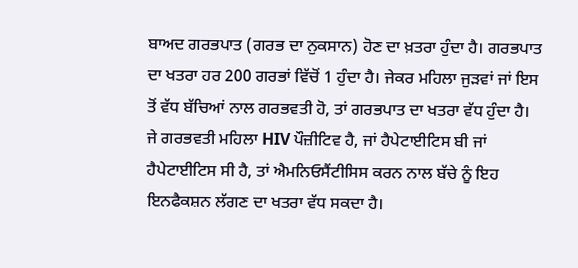ਬਾਅਦ ਗਰਭਪਾਤ (ਗਰਭ ਦਾ ਨੁਕਸਾਨ) ਹੋਣ ਦਾ ਖ਼ਤਰਾ ਹੁੰਦਾ ਹੈ। ਗਰਭਪਾਤ ਦਾ ਖਤਰਾ ਹਰ 200 ਗਰਭਾਂ ਵਿੱਚੋਂ 1 ਹੁੰਦਾ ਹੈ। ਜੇਕਰ ਮਹਿਲਾ ਜੁੜਵਾਂ ਜਾਂ ਇਸ ਤੋਂ ਵੱਧ ਬੱਚਿਆਂ ਨਾਲ ਗਰਭਵਤੀ ਹੋ, ਤਾਂ ਗਰਭਪਾਤ ਦਾ ਖਤਰਾ ਵੱਧ ਹੁੰਦਾ ਹੈ।
ਜੇ ਗਰਭਵਤੀ ਮਹਿਲਾ HIV ਪੌਜ਼ੀਟਿਵ ਹੈ, ਜਾਂ ਹੈਪੇਟਾਈਟਿਸ ਬੀ ਜਾਂ ਹੈਪੇਟਾਈਟਿਸ ਸੀ ਹੈ, ਤਾਂ ਐਮਨਿਓਸੈਂਟੀਸਿਸ ਕਰਨ ਨਾਲ ਬੱਚੇ ਨੂੰ ਇਹ ਇਨਫੈਕਸ਼ਨ ਲੱਗਣ ਦਾ ਖਤਰਾ ਵੱਧ ਸਕਦਾ ਹੈ।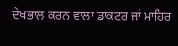ਦੇਖਭਾਲ ਕਰਨ ਵਾਲਾ ਡਾਕਟਰ ਜਾਂ ਮਾਹਿਰ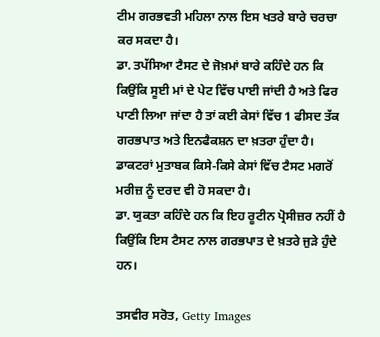ਟੀਮ ਗਰਭਵਤੀ ਮਹਿਲਾ ਨਾਲ ਇਸ ਖਤਰੇ ਬਾਰੇ ਚਰਚਾ ਕਰ ਸਕਦਾ ਹੈ।
ਡਾ. ਤਪੱਸਿਆ ਟੈਸਟ ਦੇ ਜੋਖ਼ਮਾਂ ਬਾਰੇ ਕਹਿੰਦੇ ਹਨ ਕਿ ਕਿਉਂਕਿ ਸੂਈ ਮਾਂ ਦੇ ਪੇਟ ਵਿੱਚ ਪਾਈ ਜਾਂਦੀ ਹੈ ਅਤੇ ਫਿਰ ਪਾਣੀ ਲਿਆ ਜਾਂਦਾ ਹੈ ਤਾਂ ਕਈ ਕੇਸਾਂ ਵਿੱਚ 1 ਫੀਸਦ ਤੱਕ ਗਰਭਪਾਤ ਅਤੇ ਇਨਫੈਕਸ਼ਨ ਦਾ ਖ਼ਤਰਾ ਹੁੰਦਾ ਹੈ। ਡਾਕਟਰਾਂ ਮੁਤਾਬਕ ਕਿਸੇ-ਕਿਸੇ ਕੇਸਾਂ ਵਿੱਚ ਟੈਸਟ ਮਗਰੋਂ ਮਰੀਜ਼ ਨੂੰ ਦਰਦ ਵੀ ਹੋ ਸਕਦਾ ਹੈ।
ਡਾ. ਯੁਕਤਾ ਕਹਿੰਦੇ ਹਨ ਕਿ ਇਹ ਰੂਟੀਨ ਪ੍ਰੋਸੀਜ਼ਰ ਨਹੀਂ ਹੈ ਕਿਉਂਕਿ ਇਸ ਟੈਸਟ ਨਾਲ ਗਰਭਪਾਤ ਦੇ ਖ਼ਤਰੇ ਜੁੜੇ ਹੁੰਦੇ ਹਨ।

ਤਸਵੀਰ ਸਰੋਤ, Getty Images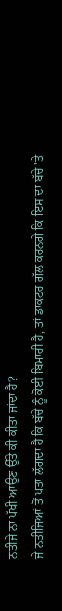ਨਤੀਜੇ ਨਾ ਪੱਖੀ ਆਉਣ ਉੱਤੇ ਕੀ ਕੀਤਾ ਜਾਂਦਾ ਹੈ?
ਜੇ ਨਤੀਜਿਆਂ ਤੋਂ ਪਤਾ ਲੱਗਦਾ ਹੈ ਕਿ ਬੱਚੇ ਨੂੰ ਕੋਈ ਬਿਮਾਰੀ ਹੈ, ਤਾਂ ਡਾਕਟਰ ਗੱਲ ਕਰਨਗੇ ਕਿ ਇਸ ਦਾ ਬੱਚੇ 'ਤੇ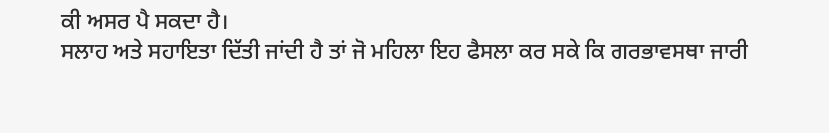ਕੀ ਅਸਰ ਪੈ ਸਕਦਾ ਹੈ।
ਸਲਾਹ ਅਤੇ ਸਹਾਇਤਾ ਦਿੱਤੀ ਜਾਂਦੀ ਹੈ ਤਾਂ ਜੋ ਮਹਿਲਾ ਇਹ ਫੈਸਲਾ ਕਰ ਸਕੇ ਕਿ ਗਰਭਾਵਸਥਾ ਜਾਰੀ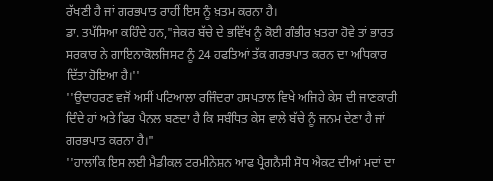ਰੱਖਣੀ ਹੈ ਜਾਂ ਗਰਭਪਾਤ ਰਾਹੀਂ ਇਸ ਨੂੰ ਖ਼ਤਮ ਕਰਨਾ ਹੈ।
ਡਾ. ਤਪੱਸਿਆ ਕਹਿੰਦੇ ਹਨ,"ਜੇਕਰ ਬੱਚੇ ਦੇ ਭਵਿੱਖ ਨੂੰ ਕੋਈ ਗੰਭੀਰ ਖ਼ਤਰਾ ਹੋਵੇ ਤਾਂ ਭਾਰਤ ਸਰਕਾਰ ਨੇ ਗਾਇਨਾਕੋਲਜਿਸਟ ਨੂੰ 24 ਹਫਤਿਆਂ ਤੱਕ ਗਰਭਪਾਤ ਕਰਨ ਦਾ ਅਧਿਕਾਰ ਦਿੱਤਾ ਹੋਇਆ ਹੈ।''
''ਉਦਾਹਰਣ ਵਜੋਂ ਅਸੀਂ ਪਟਿਆਲਾ ਰਜਿੰਦਰਾ ਹਸਪਤਾਲ ਵਿਖੇ ਅਜਿਹੇ ਕੇਸ ਦੀ ਜਾਣਕਾਰੀ ਦਿੰਦੇ ਹਾਂ ਅਤੇ ਫਿਰ ਪੈਨਲ ਬਣਦਾ ਹੈ ਕਿ ਸਬੰਧਿਤ ਕੇਸ ਵਾਲੇ ਬੱਚੇ ਨੂੰ ਜਨਮ ਦੇਣਾ ਹੈ ਜਾਂ ਗਰਭਪਾਤ ਕਰਨਾ ਹੈ।"
''ਹਾਲਾਂਕਿ ਇਸ ਲਈ ਮੈਡੀਕਲ ਟਰਮੀਨੇਸ਼ਨ ਆਫ ਪ੍ਰੈਗਨੈਸੀ ਸੋਧ ਐਕਟ ਦੀਆਂ ਮਦਾਂ ਦਾ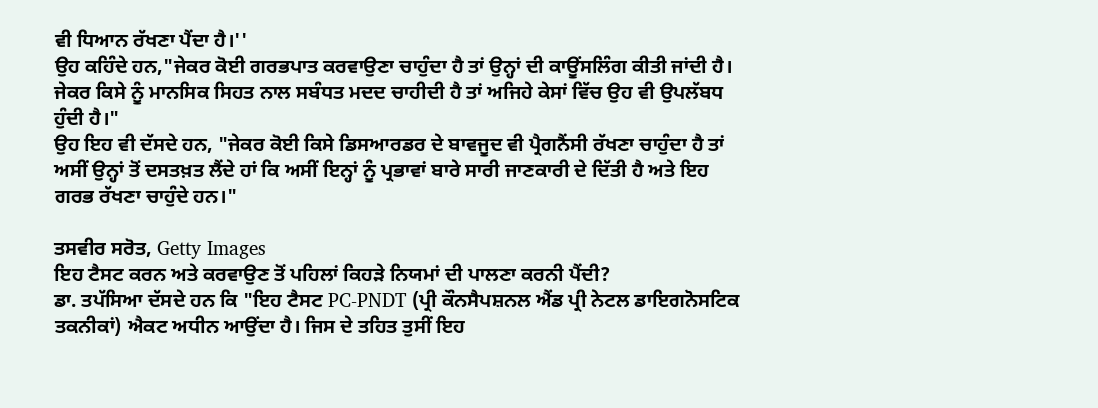ਵੀ ਧਿਆਨ ਰੱਖਣਾ ਪੈਂਦਾ ਹੈ।''
ਉਹ ਕਹਿੰਦੇ ਹਨ,"ਜੇਕਰ ਕੋਈ ਗਰਭਪਾਤ ਕਰਵਾਉਣਾ ਚਾਹੁੰਦਾ ਹੈ ਤਾਂ ਉਨ੍ਹਾਂ ਦੀ ਕਾਊਂਸਲਿੰਗ ਕੀਤੀ ਜਾਂਦੀ ਹੈ। ਜੇਕਰ ਕਿਸੇ ਨੂੰ ਮਾਨਸਿਕ ਸਿਹਤ ਨਾਲ ਸਬੰਧਤ ਮਦਦ ਚਾਹੀਦੀ ਹੈ ਤਾਂ ਅਜਿਹੇ ਕੇਸਾਂ ਵਿੱਚ ਉਹ ਵੀ ਉਪਲੱਬਧ ਹੁੰਦੀ ਹੈ।"
ਉਹ ਇਹ ਵੀ ਦੱਸਦੇ ਹਨ, "ਜੇਕਰ ਕੋਈ ਕਿਸੇ ਡਿਸਆਰਡਰ ਦੇ ਬਾਵਜੂਦ ਵੀ ਪ੍ਰੈਗਨੈਂਸੀ ਰੱਖਣਾ ਚਾਹੁੰਦਾ ਹੈ ਤਾਂ ਅਸੀਂ ਉਨ੍ਹਾਂ ਤੋਂ ਦਸਤਖ਼ਤ ਲੈਂਦੇ ਹਾਂ ਕਿ ਅਸੀਂ ਇਨ੍ਹਾਂ ਨੂੰ ਪ੍ਰਭਾਵਾਂ ਬਾਰੇ ਸਾਰੀ ਜਾਣਕਾਰੀ ਦੇ ਦਿੱਤੀ ਹੈ ਅਤੇ ਇਹ ਗਰਭ ਰੱਖਣਾ ਚਾਹੁੰਦੇ ਹਨ।"

ਤਸਵੀਰ ਸਰੋਤ, Getty Images
ਇਹ ਟੈਸਟ ਕਰਨ ਅਤੇ ਕਰਵਾਉਣ ਤੋਂ ਪਹਿਲਾਂ ਕਿਹੜੇ ਨਿਯਮਾਂ ਦੀ ਪਾਲਣਾ ਕਰਨੀ ਪੈਂਦੀ?
ਡਾ. ਤਪੱਸਿਆ ਦੱਸਦੇ ਹਨ ਕਿ "ਇਹ ਟੈਸਟ PC-PNDT (ਪ੍ਰੀ ਕੌਨਸੈਪਸ਼ਨਲ ਐਂਡ ਪ੍ਰੀ ਨੇਟਲ ਡਾਇਗਨੋਸਟਿਕ ਤਕਨੀਕਾਂ) ਐਕਟ ਅਧੀਨ ਆਉਂਦਾ ਹੈ। ਜਿਸ ਦੇ ਤਹਿਤ ਤੁਸੀਂ ਇਹ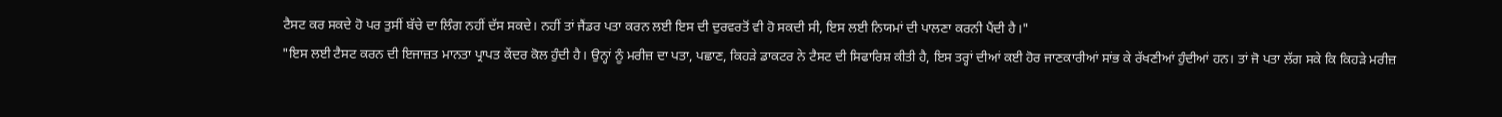ਟੈਸਟ ਕਰ ਸਕਦੇ ਹੋ ਪਰ ਤੁਸੀਂ ਬੱਚੇ ਦਾ ਲਿੰਗ ਨਹੀਂ ਦੱਸ ਸਕਦੇ। ਨਹੀਂ ਤਾਂ ਜੈਂਡਰ ਪਤਾ ਕਰਨ ਲਈ ਇਸ ਦੀ ਦੁਰਵਰਤੋਂ ਵੀ ਹੋ ਸਕਦੀ ਸੀ, ਇਸ ਲਈ ਨਿਯਮਾਂ ਦੀ ਪਾਲਣਾ ਕਰਨੀ ਪੈਂਦੀ ਹੈ।"
"ਇਸ ਲਈ ਟੈਸਟ ਕਰਨ ਦੀ ਇਜਾਜ਼ਤ ਮਾਨਤਾ ਪ੍ਰਾਪਤ ਕੇਂਦਰ ਕੋਲ ਹੁੰਦੀ ਹੈ। ਉਨ੍ਹਾਂ ਨੂੰ ਮਰੀਜ਼ ਦਾ ਪਤਾ, ਪਛਾਣ, ਕਿਹੜੇ ਡਾਕਟਰ ਨੇ ਟੈਸਟ ਦੀ ਸਿਫਾਰਿਸ਼ ਕੀਤੀ ਹੈ, ਇਸ ਤਰ੍ਹਾਂ ਦੀਆਂ ਕਈ ਹੋਰ ਜਾਣਕਾਰੀਆਂ ਸਾਂਭ ਕੇ ਰੱਖਣੀਆਂ ਹੁੰਦੀਆਂ ਹਨ। ਤਾਂ ਜੋ ਪਤਾ ਲੱਗ ਸਕੇ ਕਿ ਕਿਹੜੇ ਮਰੀਜ਼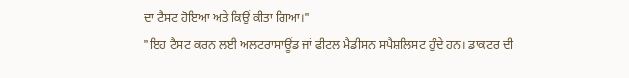ਦਾ ਟੈਸਟ ਹੋਇਆ ਅਤੇ ਕਿਉਂ ਕੀਤਾ ਗਿਆ।"
"ਇਹ ਟੈਸਟ ਕਰਨ ਲਈ ਅਲਟਰਾਸਾਊਂਡ ਜਾਂ ਫੀਟਲ ਮੈਡੀਸਨ ਸਪੈਸ਼ਲਿਸਟ ਹੁੰਦੇ ਹਨ। ਡਾਕਟਰ ਦੀ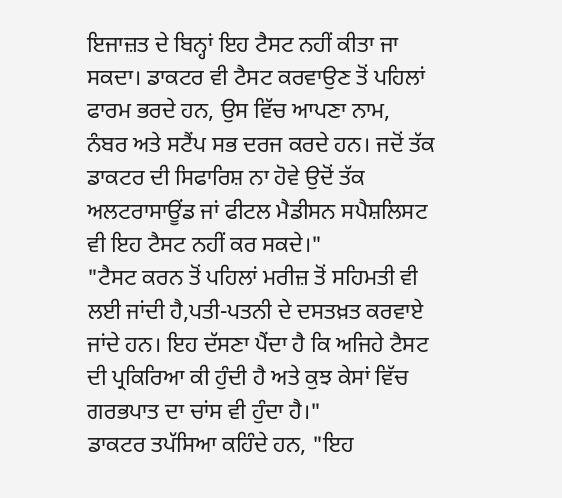ਇਜਾਜ਼ਤ ਦੇ ਬਿਨ੍ਹਾਂ ਇਹ ਟੈਸਟ ਨਹੀਂ ਕੀਤਾ ਜਾ ਸਕਦਾ। ਡਾਕਟਰ ਵੀ ਟੈਸਟ ਕਰਵਾਉਣ ਤੋਂ ਪਹਿਲਾਂ ਫਾਰਮ ਭਰਦੇ ਹਨ, ਉਸ ਵਿੱਚ ਆਪਣਾ ਨਾਮ, ਨੰਬਰ ਅਤੇ ਸਟੈਂਪ ਸਭ ਦਰਜ ਕਰਦੇ ਹਨ। ਜਦੋਂ ਤੱਕ ਡਾਕਟਰ ਦੀ ਸਿਫਾਰਿਸ਼ ਨਾ ਹੋਵੇ ਉਦੋਂ ਤੱਕ ਅਲਟਰਾਸਾਊਂਡ ਜਾਂ ਫੀਟਲ ਮੈਡੀਸਨ ਸਪੈਸ਼ਲਿਸਟ ਵੀ ਇਹ ਟੈਸਟ ਨਹੀਂ ਕਰ ਸਕਦੇ।"
"ਟੈਸਟ ਕਰਨ ਤੋਂ ਪਹਿਲਾਂ ਮਰੀਜ਼ ਤੋਂ ਸਹਿਮਤੀ ਵੀ ਲਈ ਜਾਂਦੀ ਹੈ,ਪਤੀ-ਪਤਨੀ ਦੇ ਦਸਤਖ਼ਤ ਕਰਵਾਏ ਜਾਂਦੇ ਹਨ। ਇਹ ਦੱਸਣਾ ਪੈਂਦਾ ਹੈ ਕਿ ਅਜਿਹੇ ਟੈਸਟ ਦੀ ਪ੍ਰਕਿਰਿਆ ਕੀ ਹੁੰਦੀ ਹੈ ਅਤੇ ਕੁਝ ਕੇਸਾਂ ਵਿੱਚ ਗਰਭਪਾਤ ਦਾ ਚਾਂਸ ਵੀ ਹੁੰਦਾ ਹੈ।"
ਡਾਕਟਰ ਤਪੱਸਿਆ ਕਹਿੰਦੇ ਹਨ, "ਇਹ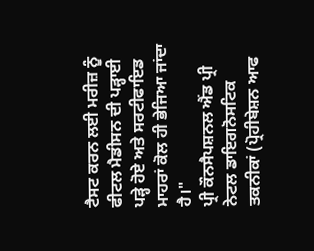ਟੈਸਟ ਕਰਨ ਲਈ ਮਰੀਜ਼ ਨੂੰ ਫੀਟਲ ਮੈਡੀਸਨ ਦੀ ਪੜ੍ਹਾਈ ਪੜ੍ਹੇ ਹੋਏ ਅਤੇ ਸਰਟੀਫਾਇਡ ਮਾਹਰਾਂ ਕੋਲ ਹੀ ਭੇਜਿਆ ਜਾਂਦਾ ਹੈ।"
ਪ੍ਰੀ ਕੌਨਸੈਪਸ਼ਨਲ ਐਂਡ ਪ੍ਰੀ ਨੇਟਲ ਡਾਇਗਨੋਸਟਿਕ ਤਕਨੀਕਾਂ (ਪ੍ਰੋਹੀਬੇਸ਼ਨ ਆਫ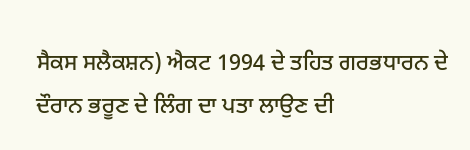ਸੈਕਸ ਸਲੈਕਸ਼ਨ) ਐਕਟ 1994 ਦੇ ਤਹਿਤ ਗਰਭਧਾਰਨ ਦੇ ਦੌਰਾਨ ਭਰੂਣ ਦੇ ਲਿੰਗ ਦਾ ਪਤਾ ਲਾਉਣ ਦੀ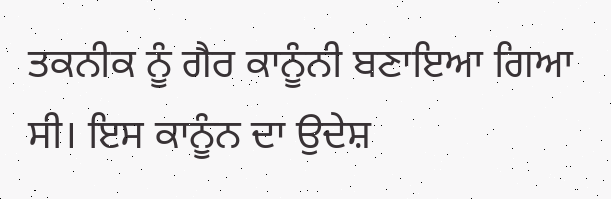ਤਕਨੀਕ ਨੂੰ ਗੈਰ ਕਾਨੂੰਨੀ ਬਣਾਇਆ ਗਿਆ ਸੀ। ਇਸ ਕਾਨੂੰਨ ਦਾ ਉਦੇਸ਼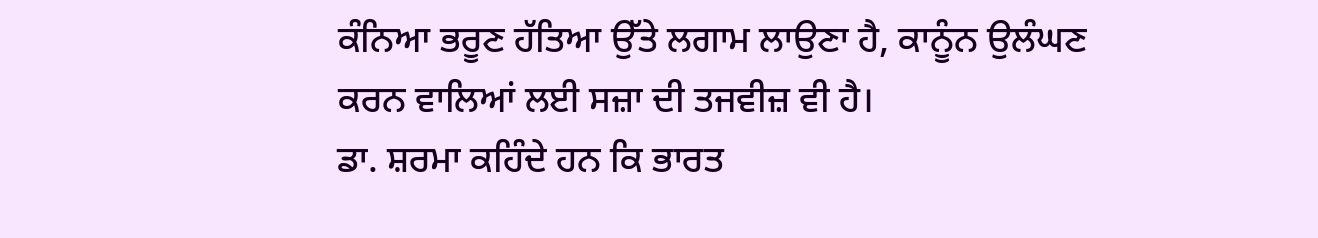ਕੰਨਿਆ ਭਰੂਣ ਹੱਤਿਆ ਉੱਤੇ ਲਗਾਮ ਲਾਉਣਾ ਹੈ, ਕਾਨੂੰਨ ਉਲੰਘਣ ਕਰਨ ਵਾਲਿਆਂ ਲਈ ਸਜ਼ਾ ਦੀ ਤਜਵੀਜ਼ ਵੀ ਹੈ।
ਡਾ. ਸ਼ਰਮਾ ਕਹਿੰਦੇ ਹਨ ਕਿ ਭਾਰਤ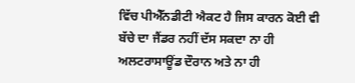ਵਿੱਚ ਪੀਐੱਨਡੀਟੀ ਐਕਟ ਹੈ ਜਿਸ ਕਾਰਨ ਕੋਈ ਵੀ ਬੱਚੇ ਦਾ ਜੈਂਡਰ ਨਹੀਂ ਦੱਸ ਸਕਦਾ ਨਾ ਹੀ ਅਲਟਰਾਸਾਊਂਡ ਦੌਰਾਨ ਅਤੇ ਨਾ ਹੀ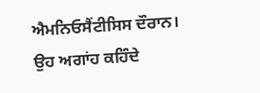ਐਮਨਿਓਸੈਂਟੀਸਿਸ ਦੌਰਾਨ।
ਉਹ ਅਗਾਂਹ ਕਹਿੰਦੇ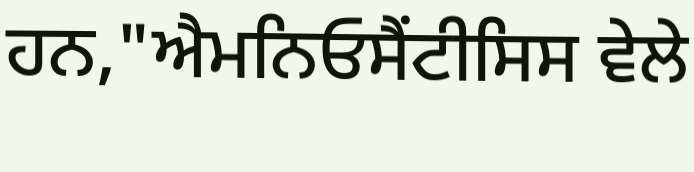ਹਨ,"ਐਮਨਿਓਸੈਂਟੀਸਿਸ ਵੇਲੇ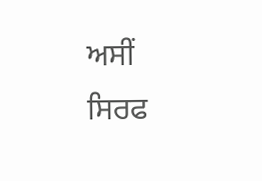ਅਸੀਂ ਸਿਰਫ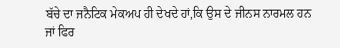ਬੱਚੇ ਦਾ ਜਨੈਟਿਕ ਮੇਕਅਪ ਹੀ ਦੇਖਦੇ ਹਾਂ,ਕਿ ਉਸ ਦੇ ਜੀਨਸ ਨਾਰਮਲ ਹਨ ਜਾਂ ਫਿਰ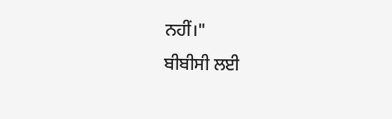ਨਹੀਂ।"
ਬੀਬੀਸੀ ਲਈ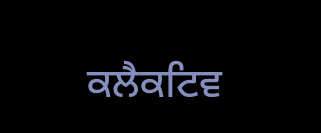ਕਲੈਕਟਿਵ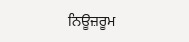ਨਿਊਜ਼ਰੂਮ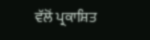ਵੱਲੋਂ ਪ੍ਰਕਾਸ਼ਿਤ